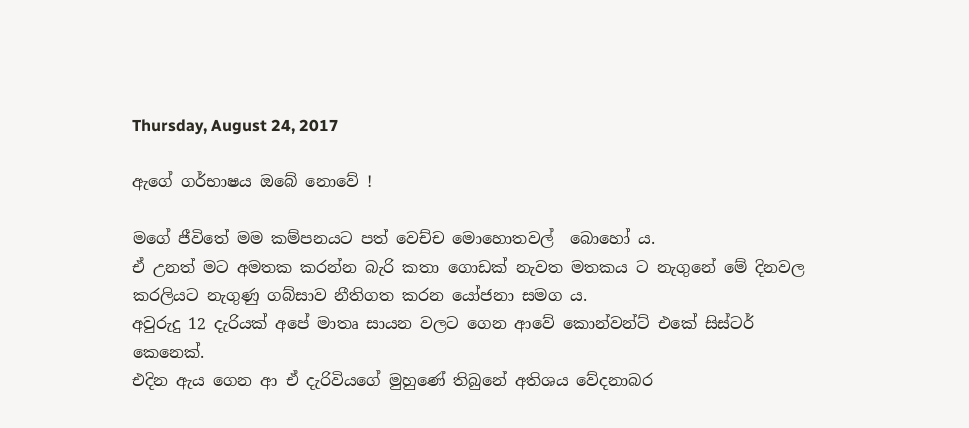Thursday, August 24, 2017

ඇගේ ගර්භාෂය ඔබේ නොවේ !

මගේ ජීවිතේ මම කම්පනයට පත් වෙච්ච මොහොතවල්  බොහෝ ය.
ඒ උනත් මට අමතක කරන්න බැරි කතා ගොඩක් නැවත මතකය ට නැගුනේ මේ දිනවල කරලියට නැගුණු ගබ්සාව නීතිගත කරන යෝජනා සමග ය.
අවුරුදු 12 දැරියක් අපේ මාතෘ සායන වලට ගෙන ආවේ කොන්වන්ට් එකේ සිස්ටර් කෙනෙක්.
එදින ඇය ගෙන ආ ඒ දැරිවියගේ මුහුණේ තිබුනේ අතිශය වේදනාබර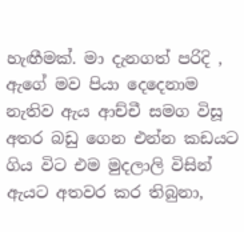හැඟීමක්. මා දැනගත් පරිදි , ඇගේ මව පියා දෙදෙනාම නැතිව ඇය ආච්චී සමග විසූ අතර බඩු ගෙන එන්න කඩයට ගිය විට එම මුදලාලි විසින් ඇයට අතවර කර තිබුනා,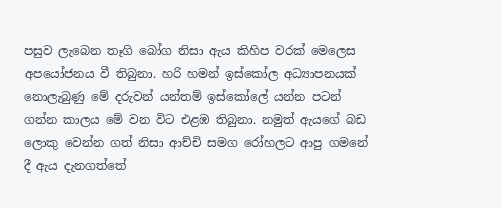පසුව ලැබෙන තෑගි බෝග නිසා ඇය කිහිප වරක් මෙලෙස අපයෝජනය වී තිබුනා. හරි හමන් ඉස්කෝල අධ්‍යාපනයක් නොලැබුණු මේ දරුවන් යන්තම් ඉස්කෝලේ යන්න පටන් ගන්න කාලය මේ වන විට එළඹ තිබුනා. නමුත් ඇයගේ බඩ ලොකු වෙන්න ගත් නිසා ආච්චි සමග රෝහලට ආපු ගමනේ දී ඇය දැනගත්තේ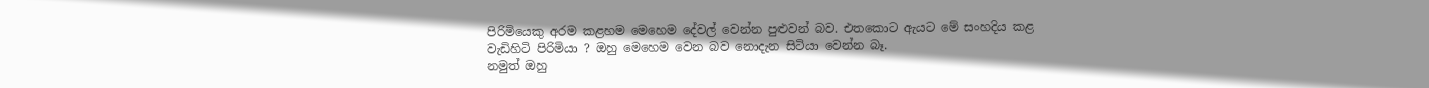පිරිමියෙකු අරම කළහම මෙහෙම දේවල් වෙන්න පුළුවන් බව. එතකොට ඇයට මේ සංහදිය කළ වැඩිහිටි පිරිමියා ? ඔහු මෙහෙම වෙන බව නොදැන සිටියා වෙන්න බෑ.
නමුත් ඔහු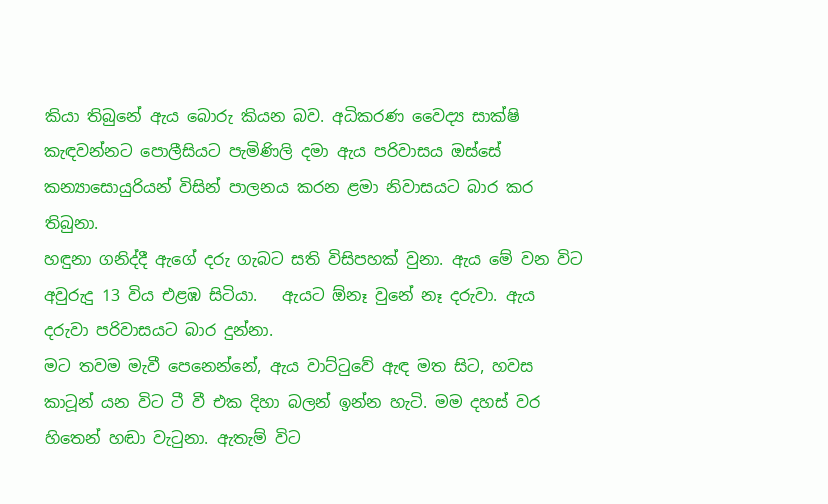කියා තිබුනේ ඇය බොරු කියන බව. අධිකරණ වෛද්‍ය සාක්ෂි කැඳවන්නට පොලීසියට පැමිණිලි දමා ඇය පරිවාසය ඔස්සේ කන්‍යාසොයුරියන් විසින් පාලනය කරන ළමා නිවාසයට බාර කර තිබුනා.
හඳුනා ගනිද්දී ඇගේ දරු ගැබට සති විසිපහක් වුනා. ඇය මේ වන විට අවුරුදු 13 විය එළඹ සිටියා.   ඇයට ඕනෑ වුනේ නෑ දරුවා. ඇය දරුවා පරිවාසයට බාර දුන්නා.
මට තවම මැවී පෙනෙන්නේ, ඇය වාට්ටුවේ ඇඳ මත සිට, හවස කාටූන් යන විට ටී වී එක දිහා බලන් ඉන්න හැටි. මම දහස් වර හිතෙන් හඬා වැටුනා. ඇතැම් විට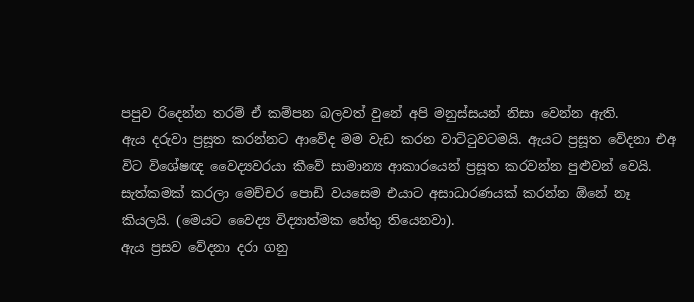පපුව රිදෙන්න තරම් ඒ කම්පන බලවත් වුනේ අපි මනුස්සයන් නිසා වෙන්න ඇති.
ඇය දරුවා ප්‍රසූත කරන්නට ආවේද මම වැඩ කරන වාට්ටුවටමයි. ඇයට ප්‍රසූත වේදනා එඅ විට විශේෂඥ වෛද්‍යවරයා කීවේ සාමාන්‍ය ආකාරයෙන් ප්‍රසූත කරවන්න පුළුවන් වෙයි. සැත්කමක් කරලා මෙච්චර පොඩි වයසෙම එයාට අසාධාරණයක් කරන්න ඕනේ නෑ කියලයි. (මෙයට වෛද්‍ය විද්‍යාත්මක හේතු තියෙනවා).
ඇය ප්‍රසව වේදනා දරා ගනු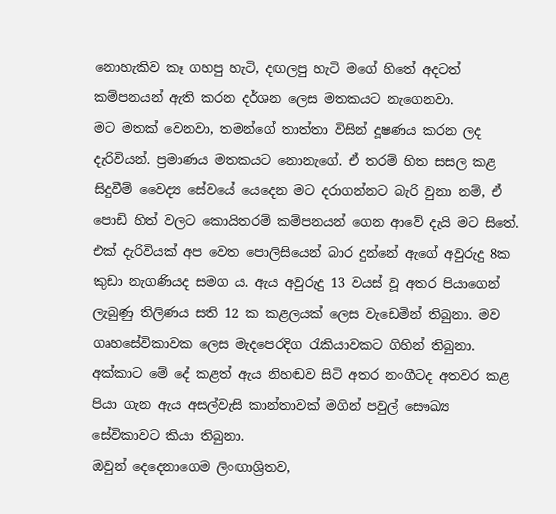නොහැකිව කෑ ගහපු හැටි, දඟලපු හැටි මගේ හිතේ අදටත් කම්පනයන් ඇති කරන දර්ශන ලෙස මතකයට නැගෙනවා.
මට මතක් වෙනවා, තමන්ගේ තාත්තා විසින් දූෂණය කරන ලද දැරිවියන්. ප්‍රමාණය මතකයට නොනැගේ. ඒ තරම් හිත සසල කළ සිදුවීම් වෛද්‍ය සේවයේ යෙදෙන මට දරාගන්නට බැරි වුනා නම්, ඒ පොඩි හිත් වලට කොයිතරම් කම්පනයන් ගෙන ආවේ දැයි මට සිතේ.
එක් දැරිවියක් අප වෙත පොලිසියෙන් බාර දුන්නේ ඇගේ අවුරුදු 8ක කුඩා නැගණියද සමග ය. ඇය අවුරුදු 13 වයස් වූ අතර පියාගෙන් ලැබුණු තිලිණය සති 12 ක කළලයක් ලෙස වැඩෙමින් තිබුනා. මව ගෘහසේවිකාවක ලෙස මැදපෙරදිග රැකියාවකට ගිහින් තිබුනා.
අක්කාට මේ දේ කළත් ඇය නිහඬව සිටි අතර නංගීටද අතවර කළ පියා ගැන ඇය අසල්වැසි කාන්තාවක් මගින් පවුල් සෞඛ්‍ය සේවිකාවට කියා තිබුනා.
ඔවුන් දෙදෙනාගෙම ලිංඟාශ්‍රිතව,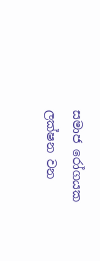සමාජ රෝගයක ලක්ෂන වන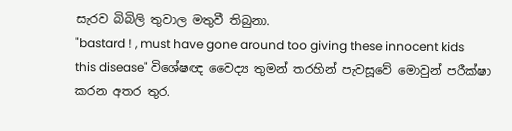සැරව බිබිලි තුවාල මතුවී තිබුනා.
"bastard ! , must have gone around too giving these innocent kids this disease" විශේෂඥ වෛද්‍ය තුමන් තරහින් පැවසූවේ මොවුන් පරීක්ෂා කරන අතර තුර.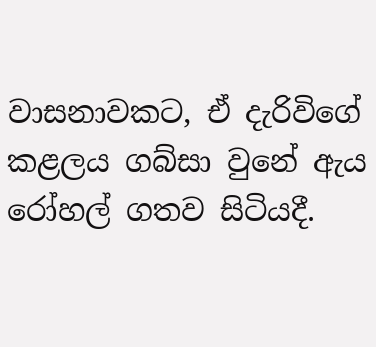වාසනාවකට, ඒ දැරිවිගේ කළලය ගබ්සා වුනේ ඇය රෝහල් ගතව සිටියදී.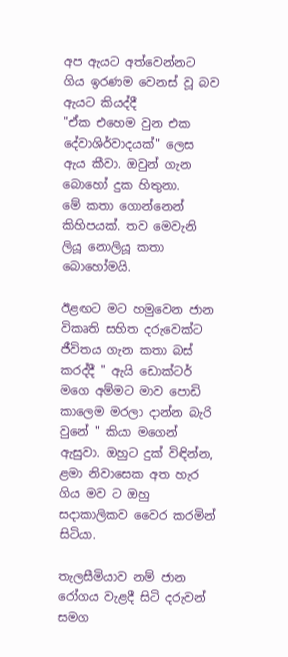අප ඇයට අත්වෙන්නට ගිය ඉරණම වෙනස් වූ බව ඇයට කියද්දී
"ඒක එහෙම වුන එක දේවාශිර්වාදයක්" ලෙස ඇය කීවා. ඔවුන් ගැන බොහෝ දුක හිතුනා.
මේ කතා ගොන්නෙන් කිහිපයක්. තව මෙවැනි ලියූ නොලියූ කතා බොහෝමයි.

ඊළඟට මට හමුවෙන ජාන විකෘති සහිත දරුවෙක්ට ජීවිතය ගැන කතා බස් කරද්දී " ඇයි ඩොක්ටර් මගෙ අම්මට මාව පොඩි කාලෙම මරලා දාන්න බැරි වුනේ " කියා මගෙන් ඇසුවා. ඔහුට දුක් විඳින්න, ළමා නිවාසෙක අත හැර ගිය මව ට ඔහු සදාකාලිකව වෛර කරමින් සිටියා.

තැලසීමියාව නම් ජාන රෝගය වැළදී සිටි දරුවන් සමග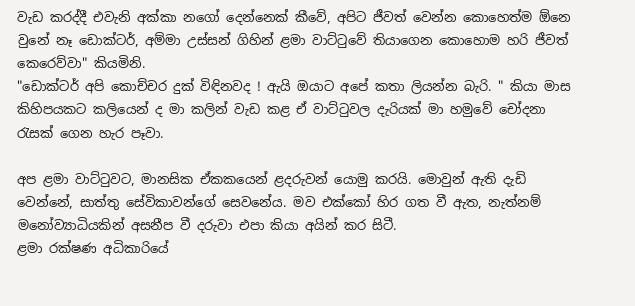වැඩ කරද්දී එවැනි අක්කා නගෝ දෙන්නෙක් කීවේ, අපිට ජීවත් වෙන්න කොහෙත්ම ඕනෙ වුනේ නෑ ඩොක්ටර්, අම්මා උස්සන් ගිහින් ළමා වාට්ටුවේ තියාගෙන කොහොම හරි ජීවත් කෙරෙව්වා" කියමිනි.
"ඩොක්ටර් අපි කොච්චර දුක් විඳිනවද ! ඇයි ඔයාට අපේ කතා ලියන්න බැරි. " කියා මාස කිහිපයකට කලියෙන් ද මා කලින් වැඩ කළ ඒ වාට්ටුවල දැරියක් මා හමුවේ චෝදනා රැසක් ගෙන හැර පෑවා.

අප ළමා වාට්ටුවට, මානසික ඒකකයෙන් ළදරුවන් යොමු කරයි. මොවුන් ඇති දැඩි වෙන්නේ, සාත්තු සේවිකාවන්ගේ සෙවනේය. මව එක්කෝ හිර ගත වී ඇත, නැත්නම් මනෝව්‍යාධියකින් අසනීප වී දරුවා එපා කියා අයින් කර සිටී.
ළමා රක්ෂණ අධිකාරියේ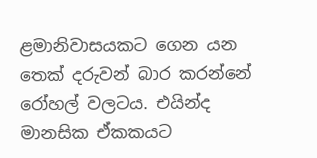ළමානිවාසයකට ගෙන යන තෙක් දරුවන් බාර කරන්නේ රෝහල් වලටය. එයින්ද මානසික ඒකකයට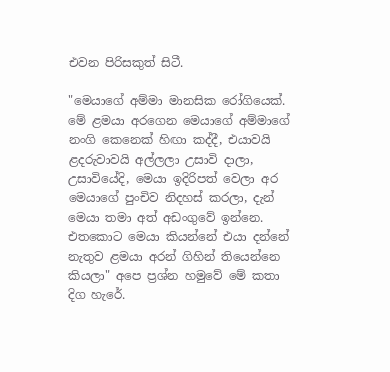එවන පිරිසකුත් සිටී.

"මෙයාගේ අම්මා මානසික රෝගියෙක්. මේ ළමයා අරගෙන මෙයාගේ අම්මාගේ නංගි කෙනෙක් හිඟා කද්දී, එයාවයි ළදරුවාවයි අල්ලලා උසාවි දාලා, උසාවියේදි, මෙයා ඉදිරිපත් වෙලා අර මෙයාගේ පුංචිව නිදහස් කරලා, දැන් මෙයා තමා අත් අඩංගුවේ ඉන්නෙ. එතකොට මෙයා කියන්නේ එයා දන්නේ නැතුව ළමයා අරන් ගිහින් තියෙන්නෙ කියලා" අපෙ ප්‍රශ්න හමුවේ මේ කතා දිග හැරේ.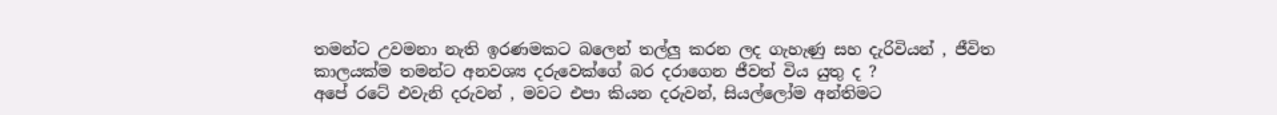තමන්ට උවමනා නැති ඉරණමකට බලෙන් තල්ලු කරන ලද ගැහැණු සහ දැරිවියන් , ජීවිත කාලයක්ම තමන්ට අනවශ්‍ය දරුවෙක්ගේ බර දරාගෙන ජීවත් විය යුතු ද ?
අපේ රටේ එවැනි දරුවන් , මවට එපා කියන දරුවන්, සියල්ලෝම අන්තිමට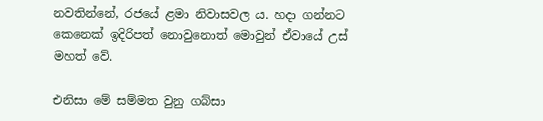නවතින්නේ, රජයේ ළමා නිවාසවල ය. හදා ගන්නට කෙනෙක් ඉදිරිපත් නොවුනොත් මොවුන් ඒවායේ උස් මහත් වේ.

එනිසා මේ සම්මත වුනු ගබ්සා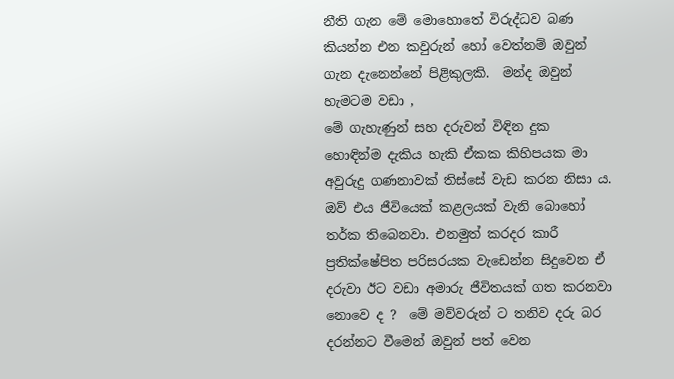නීති ගැන මේ මොහොතේ විරුද්ධව බණ කියන්න එන කවුරුන් හෝ වෙත්නම් ඔවුන් ගැන දැනෙන්නේ පිළිකුලකි.  මන්ද ඔවුන් හැමටම වඩා ,
මේ ගැහැණුන් සහ දරුවන් විඳින දුක හොඳින්ම දැකිය හැකි ඒකක කිහිපයක මා අවුරුදු ගණනාවක් තිස්සේ වැඩ කරන නිසා ය.
ඔව් එය ජීවියෙක් කළලයක් වැනි බොහෝ තර්ක තිබෙනවා. එනමුත් කරදර කාරී ප්‍රතික්ෂේපිත පරිසරයක වැඩෙන්න සිදුවෙන ඒ දරුවා ඊට වඩා අමාරු ජීවිතයක් ගත කරනවා නොවෙ ද ?  මේ මව්වරුන් ට තනිව දරු බර දරන්නට වීමෙන් ඔවුන් පත් වෙන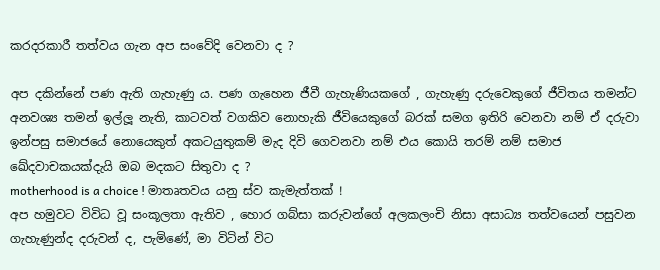කරදරකාරී තත්වය ගැන අප සංවේදි වෙනවා ද ?

අප දකින්නේ පණ ඇති ගැහැණු ය. පණ ගැහෙන ජීවී ගැහැණියකගේ , ගැහැණු දරුවෙකුගේ ජීවිතය තමන්ට අනවශ්‍ය තමන් ඉල්ලූ නැති, කාටවත් වගකිව නොහැකි ජීවියෙකුගේ බරක් සමග ඉතිරි වෙනවා නම් ඒ දරුවා ඉන්පසු සමාජයේ නොයෙකුත් අකටයුතුකම් මැද දිවි ගෙවනවා නම් එය කොයි තරම් නම් සමාජ ඛේදවාචකයක්දැයි ඔබ මදකට සිතුවා ද ?
motherhood is a choice ! මාතෘතවය යනු ස්ව කැමැත්තක් !
අප හමුවට විවිධ වූ සංකූලතා ඇතිව , හොර ගබ්සා කරුවන්ගේ අලකලංචි නිසා අසාධ්‍ය තත්වයෙන් පසුවන ගැහැණුන්ද දරුවන් ද, පැමිණේ, මා විටින් විට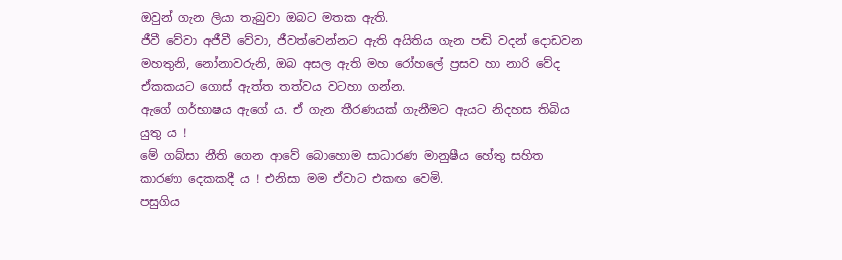ඔවුන් ගැන ලියා තැබුවා ඔබට මතක ඇති.
ජීවී වේවා අජීවී වේවා, ජීවත්වෙන්නට ඇති අයිතිය ගැන පඬි වදන් දොඩවන මහතුනි, නෝනාවරුනි, ඔබ අසල ඇති මහ රෝහලේ ප්‍රසව හා නාරි වේද ඒකකයට ගොස් ඇත්ත තත්වය වටහා ගන්න.
ඇගේ ගර්භාෂය ඇගේ ය. ඒ ගැන තීරණයක් ගැනීමට ඇයට නිදහස තිබිය යුතු ය !
මේ ගබ්සා නීති ගෙන ආවේ බොහොම සාධාරණ මානුෂීය හේතු සහිත කාරණා දෙකකදී ය ! එනිසා මම ඒවාට එකඟ වෙමි.
පසුගිය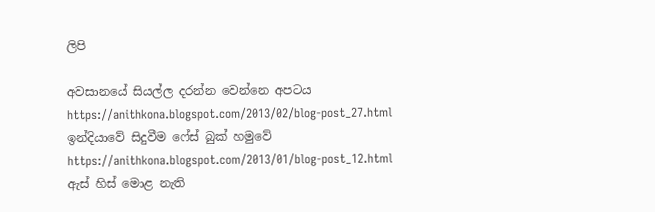ලිපි

අවසානයේ සියල්ල දරන්න වෙන්නෙ අපටය https://anithkona.blogspot.com/2013/02/blog-post_27.html
ඉන්දියාවේ සිදුවීම ෆේස් බුක් හමුවේ https://anithkona.blogspot.com/2013/01/blog-post_12.html
ඇස් හිස් මොළ නැති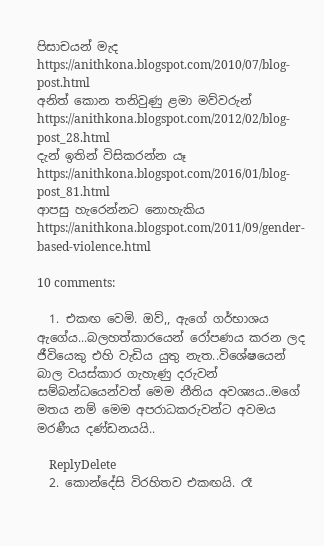පිසාචයන් මැද https://anithkona.blogspot.com/2010/07/blog-post.html
අනිත් කොන තනිවුණු ළමා මව්වරුන් https://anithkona.blogspot.com/2012/02/blog-post_28.html
දැන් ඉතින් විසිකරන්න යෑ https://anithkona.blogspot.com/2016/01/blog-post_81.html
ආපසු හැරෙන්නට නොහැකිය https://anithkona.blogspot.com/2011/09/gender-based-violence.html

10 comments:

  1. එකඟ වෙමි. ඔව්,, ඇගේ ගර්භාශය ඇගේය...බලහත්කාරයෙන් රෝපණය කරන ලද ජීවියෙකු එහි වැඩිය යුතු නැත..විශේෂයෙන් බාල වයස්කාර ගැහැණු දරුවන් සම්බන්ධයෙන්වත් මෙම නීතිය අවශ්‍යය..මගේ මතය නම් මෙම අපරාධකරුවන්ට අවමය මරණීය දණ්ඩනයයි..

    ReplyDelete
  2. කොන්දේසි විරහිතව එකඟයි. රෑ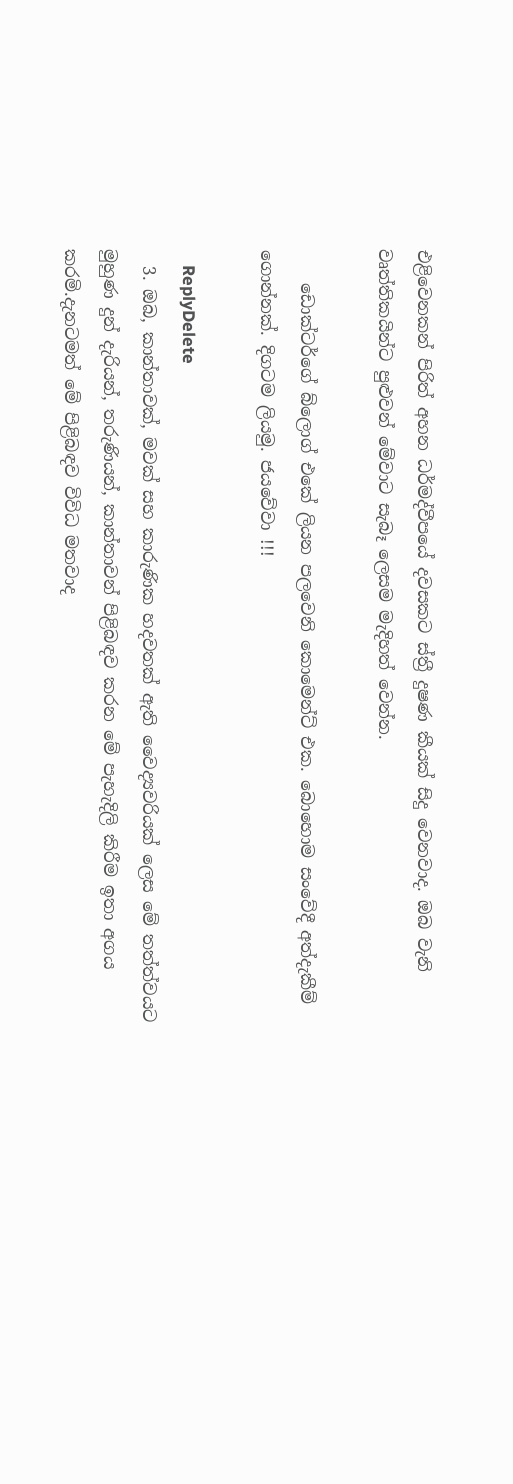එළිවෙනකන් පිරිත් අහන ධර්මද්වීපයේ දවසකට ස්ත්‍රී දුෂණ කීයක් සිදු වෙනවාද. ඔබ වැනි වෘත්තිකයින්ට පුළුවන් මේවාට සැබෑ ලෙසම මැදිහත් වෙන්න.

    ඩොක්ටර්ගේ බ්ලොග් එකේ ලියන පලවෙනි කොමෙන්ට් එක. බොහොම සංවේදී අත්දැකීම් ගොන්නක්. දිගටම ලියමු. ජයවේවා !!!

    ReplyDelete
  3. ඔබ, කාන්තාවක්, මවක් සහ කාරුණික හදවතක් ඇති වෛද්‍යවරියක් ලෙස මේ තත්ත්වයට මුහුණ දුන් දැරියන්, තරුණියන්, කාන්තාවන් පිළිබඳව කරන මේ පැහැදිලි කිරීම ඉතා අගය කරමි.දැනටමත් මේ පිළිබඳව විවිධ මතවාද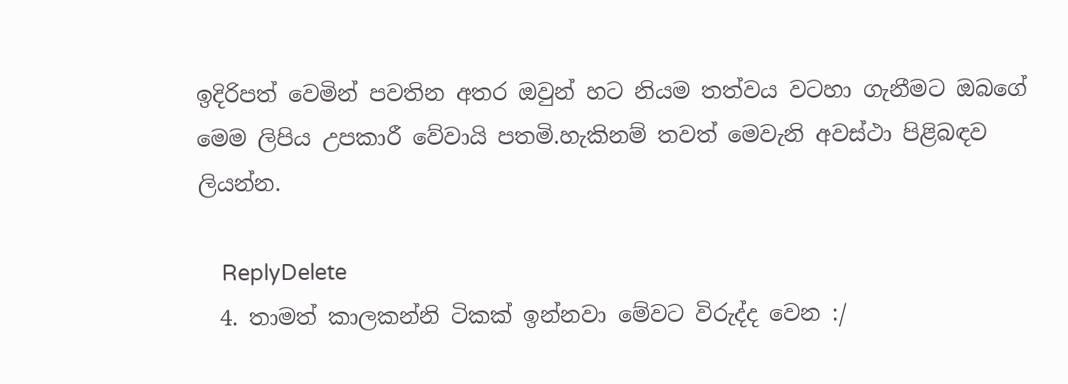ඉදිරිපත් වෙමින් පවතින අතර ඔවුන් හට නියම තත්වය වටහා ගැනීමට ඔබගේ මෙම ලිපිය උපකාරී වේවායි පතමි.හැකිනම් තවත් මෙවැනි අවස්ථා පිළිබඳව ලියන්න.

    ReplyDelete
  4. තාමත් කාලකන්නි ටිකක් ඉන්නවා මේවට විරුද්ද වෙන :/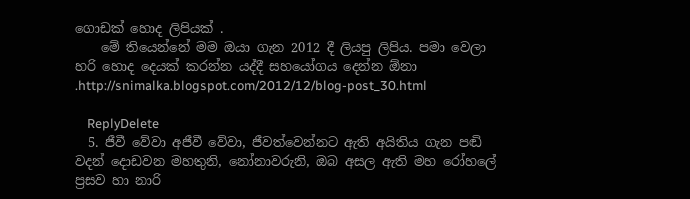ගොඩක් හොද ලිපියක් .
    මේ තියෙන්නේ මම ඔයා ගැන 2012 දී ලියපු ලිපිය. පමා වෙලා හරි හොද දෙයක් කරන්න යද්දී සහයෝගය දෙන්න ඕනා .http://snimalka.blogspot.com/2012/12/blog-post_30.html

    ReplyDelete
  5. ජීවී වේවා අජීවී වේවා, ජීවත්වෙන්නට ඇති අයිතිය ගැන පඬි වදන් දොඩවන මහතුනි, නෝනාවරුනි, ඔබ අසල ඇති මහ රෝහලේ ප්‍රසව හා නාරි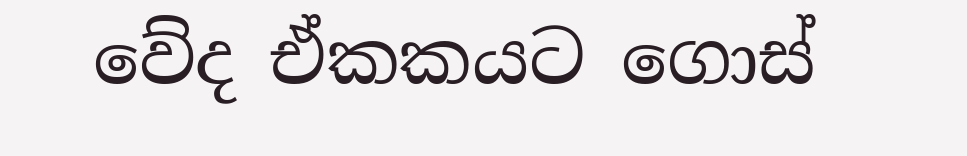වේද ඒකකයට ගොස්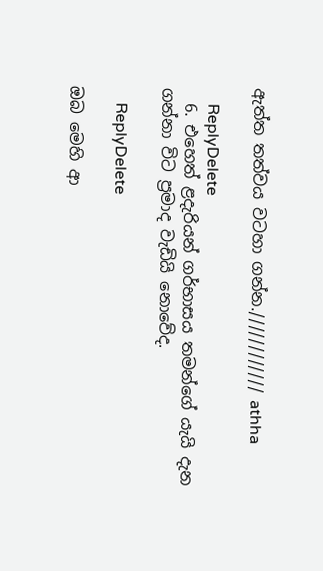ඇත්ත තත්වය වටහා ගන්න.//////////// athha

    ReplyDelete
  6. එහෙත් ළදැරියන් ගර්භාසය තමන්ගේ යැයි දැන ගන්නා විට ප්‍රමාද වැඩියි නොවේද.

    ReplyDelete

ඔබ මෙහි ආ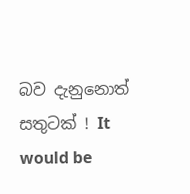බව දැනුනොත් සතුටක් ! It would be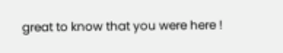great to know that you were here !